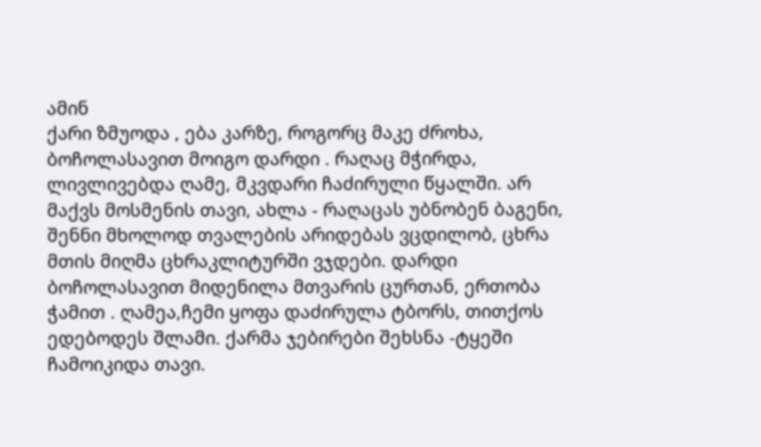ამინ
ქარი ზმუოდა , ება კარზე, როგორც მაკე ძროხა, ბოჩოლასავით მოიგო დარდი . რაღაც მჭირდა, ლივლივებდა ღამე, მკვდარი ჩაძირული წყალში. არ მაქვს მოსმენის თავი, ახლა - რაღაცას უბნობენ ბაგენი, შენნი მხოლოდ თვალების არიდებას ვცდილობ, ცხრა მთის მიღმა ცხრაკლიტურში ვჯდები. დარდი ბოჩოლასავით მიდენილა მთვარის ცურთან, ერთობა ჭამით . ღამეა,ჩემი ყოფა დაძირულა ტბორს, თითქოს ედებოდეს შლამი. ქარმა ჯებირები შეხსნა -ტყეში ჩამოიკიდა თავი.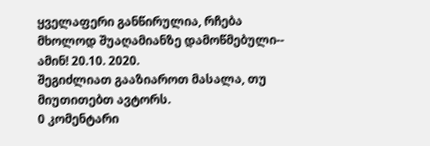ყველაფერი განწირულია, რჩება მხოლოდ შუაღამიანზე დამოწმებული-- ამინ! 20.10. 2020.
შეგიძლიათ გააზიაროთ მასალა, თუ მიუთითებთ ავტორს.
0 კომენტარი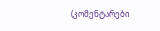(კომენტარები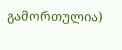გამორთულია)